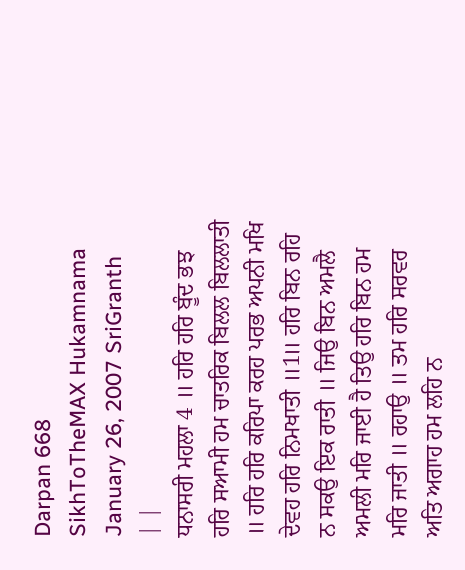Darpan 668
SikhToTheMAX Hukamnama January 26, 2007 SriGranth
| |
ਧਨਾਸਰੀ ਮਹਲਾ 4 ॥ ਹਰਿ ਹਰਿ ਬੂੰਦ ਭਝ ਹਰਿ ਸਆਮੀ ਹਮ ਚਾਤਰਿਕ ਬਿਲਲ ਬਿਲਲਾਤੀ ॥ ਹਰਿ ਹਰਿ ਕਰਿਪਾ ਕਰਹ ਪਰਭ ਅਪਨੀ ਮਖਿ ਦੇਵਹ ਹਰਿ ਨਿਮਖਾਤੀ ॥1॥ ਹਰਿ ਬਿਨ ਰਹਿ ਨ ਸਕਉ ਇਕ ਰਾਤੀ ॥ ਜਿਉ ਬਿਨ ਅਮਲੈ ਅਮਲੀ ਮਰਿ ਜਾਈ ਹੈ ਤਿਉ ਹਰਿ ਬਿਨ ਹਮ ਮਰਿ ਜਾਤੀ ॥ ਰਹਾਉ ॥ ਤਮ ਹਰਿ ਸਰਵਰ ਅਤਿ ਅਗਾਹ ਹਮ ਲਹਿ ਨ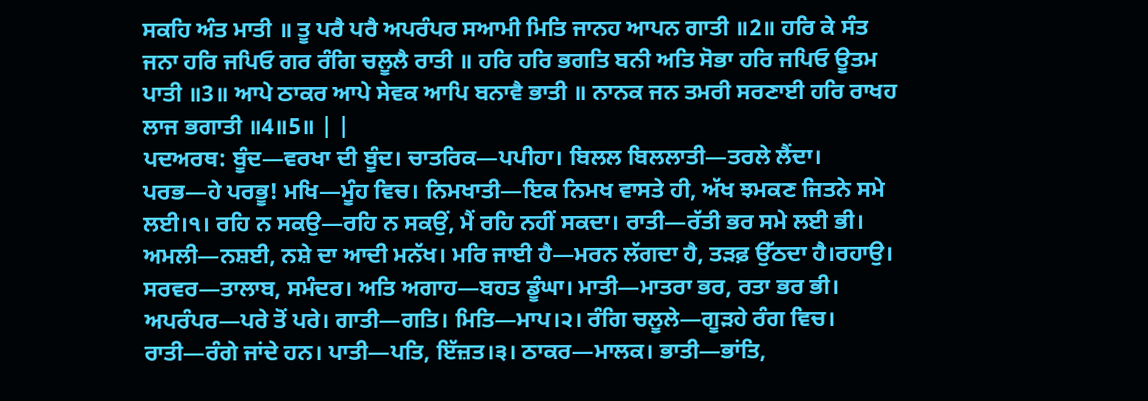ਸਕਹਿ ਅੰਤ ਮਾਤੀ ॥ ਤੂ ਪਰੈ ਪਰੈ ਅਪਰੰਪਰ ਸਆਮੀ ਮਿਤਿ ਜਾਨਹ ਆਪਨ ਗਾਤੀ ॥2॥ ਹਰਿ ਕੇ ਸੰਤ ਜਨਾ ਹਰਿ ਜਪਿਓ ਗਰ ਰੰਗਿ ਚਲੂਲੈ ਰਾਤੀ ॥ ਹਰਿ ਹਰਿ ਭਗਤਿ ਬਨੀ ਅਤਿ ਸੋਭਾ ਹਰਿ ਜਪਿਓ ਊਤਮ ਪਾਤੀ ॥3॥ ਆਪੇ ਠਾਕਰ ਆਪੇ ਸੇਵਕ ਆਪਿ ਬਨਾਵੈ ਭਾਤੀ ॥ ਨਾਨਕ ਜਨ ਤਮਰੀ ਸਰਣਾਈ ਹਰਿ ਰਾਖਹ ਲਾਜ ਭਗਾਤੀ ॥4॥5॥ | |
ਪਦਅਰਥ: ਬੂੰਦ—ਵਰਖਾ ਦੀ ਬੂੰਦ। ਚਾਤਰਿਕ—ਪਪੀਹਾ। ਬਿਲਲ ਬਿਲਲਾਤੀ—ਤਰਲੇ ਲੈਂਦਾ। ਪਰਭ—ਹੇ ਪਰਭੂ! ਮਖਿ—ਮੂੰਹ ਵਿਚ। ਨਿਮਖਾਤੀ—ਇਕ ਨਿਮਖ ਵਾਸਤੇ ਹੀ, ਅੱਖ ਝਮਕਣ ਜਿਤਨੇ ਸਮੇ ਲਈ।੧। ਰਹਿ ਨ ਸਕਉ—ਰਹਿ ਨ ਸਕਉਂ, ਮੈਂ ਰਹਿ ਨਹੀਂ ਸਕਦਾ। ਰਾਤੀ—ਰੱਤੀ ਭਰ ਸਮੇ ਲਈ ਭੀ। ਅਮਲੀ—ਨਸ਼ਈ, ਨਸ਼ੇ ਦਾ ਆਦੀ ਮਨੱਖ। ਮਰਿ ਜਾਈ ਹੈ—ਮਰਨ ਲੱਗਦਾ ਹੈ, ਤੜਫ਼ ਉੱਠਦਾ ਹੈ।ਰਹਾਉ। ਸਰਵਰ—ਤਾਲਾਬ, ਸਮੰਦਰ। ਅਤਿ ਅਗਾਹ—ਬਹਤ ਡੂੰਘਾ। ਮਾਤੀ—ਮਾਤਰਾ ਭਰ, ਰਤਾ ਭਰ ਭੀ। ਅਪਰੰਪਰ—ਪਰੇ ਤੋਂ ਪਰੇ। ਗਾਤੀ—ਗਤਿ। ਮਿਤਿ—ਮਾਪ।੨। ਰੰਗਿ ਚਲੂਲੇ—ਗੂੜਹੇ ਰੰਗ ਵਿਚ। ਰਾਤੀ—ਰੰਗੇ ਜਾਂਦੇ ਹਨ। ਪਾਤੀ—ਪਤਿ, ਇੱਜ਼ਤ।੩। ਠਾਕਰ—ਮਾਲਕ। ਭਾਤੀ—ਭਾਂਤਿ,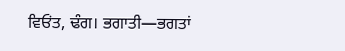ਵਿਓਂਤ, ਢੰਗ। ਭਗਾਤੀ—ਭਗਤਾਂ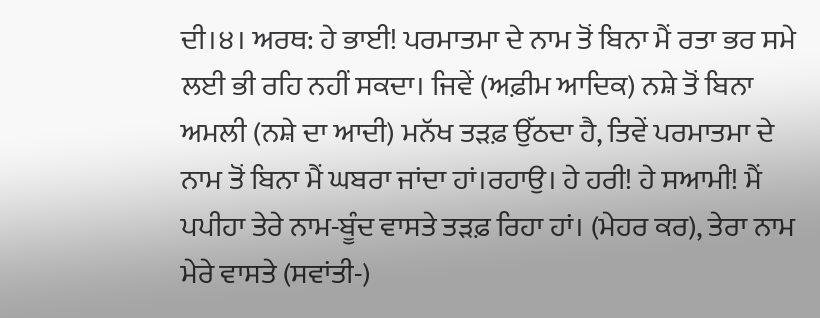ਦੀ।੪। ਅਰਥ: ਹੇ ਭਾਈ! ਪਰਮਾਤਮਾ ਦੇ ਨਾਮ ਤੋਂ ਬਿਨਾ ਮੈਂ ਰਤਾ ਭਰ ਸਮੇ ਲਈ ਭੀ ਰਹਿ ਨਹੀਂ ਸਕਦਾ। ਜਿਵੇਂ (ਅਫ਼ੀਮ ਆਦਿਕ) ਨਸ਼ੇ ਤੋਂ ਬਿਨਾ ਅਮਲੀ (ਨਸ਼ੇ ਦਾ ਆਦੀ) ਮਨੱਖ ਤੜਫ਼ ਉੱਠਦਾ ਹੈ, ਤਿਵੇਂ ਪਰਮਾਤਮਾ ਦੇ ਨਾਮ ਤੋਂ ਬਿਨਾ ਮੈਂ ਘਬਰਾ ਜਾਂਦਾ ਹਾਂ।ਰਹਾਉ। ਹੇ ਹਰੀ! ਹੇ ਸਆਮੀ! ਮੈਂ ਪਪੀਹਾ ਤੇਰੇ ਨਾਮ-ਬੂੰਦ ਵਾਸਤੇ ਤੜਫ਼ ਰਿਹਾ ਹਾਂ। (ਮੇਹਰ ਕਰ), ਤੇਰਾ ਨਾਮ ਮੇਰੇ ਵਾਸਤੇ (ਸਵਾਂਤੀ-)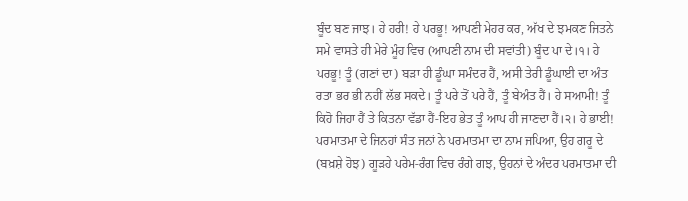ਬੂੰਦ ਬਣ ਜਾਝ। ਹੇ ਹਰੀ! ਹੇ ਪਰਭੂ! ਆਪਣੀ ਮੇਹਰ ਕਰ, ਅੱਖ ਦੇ ਝਮਕਣ ਜਿਤਨੇ ਸਮੇ ਵਾਸਤੇ ਹੀ ਮੇਰੇ ਮੂੰਹ ਵਿਚ (ਆਪਣੀ ਨਾਮ ਦੀ ਸਵਾਂਤੀ) ਬੂੰਦ ਪਾ ਦੇ।੧। ਹੇ ਪਰਭੂ! ਤੂੰ (ਗਣਾਂ ਦਾ) ਬੜਾ ਹੀ ਡੂੰਘਾ ਸਮੰਦਰ ਹੈਂ, ਅਸੀ ਤੇਰੀ ਡੂੰਘਾਈ ਦਾ ਅੰਤ ਰਤਾ ਭਰ ਭੀ ਨਹੀਂ ਲੱਭ ਸਕਦੇ। ਤੂੰ ਪਰੇ ਤੋਂ ਪਰੇ ਹੈਂ, ਤੂੰ ਬੇਅੰਤ ਹੈਂ। ਹੇ ਸਆਮੀ! ਤੂੰ ਕਿਹੋ ਜਿਹਾ ਹੈਂ ਤੇ ਕਿਤਨਾ ਵੱਡਾ ਹੈਂ-ਇਹ ਭੇਤ ਤੂੰ ਆਪ ਹੀ ਜਾਣਦਾ ਹੈਂ।੨। ਹੇ ਭਾਈ! ਪਰਮਾਤਮਾ ਦੇ ਜਿਨਹਾਂ ਸੰਤ ਜਨਾਂ ਨੇ ਪਰਮਾਤਮਾ ਦਾ ਨਾਮ ਜਪਿਆ, ਉਹ ਗਰੂ ਦੇ (ਬਖ਼ਸ਼ੇ ਹੋਝ) ਗੂੜਹੇ ਪਰੇਮ-ਰੰਗ ਵਿਚ ਰੰਗੇ ਗਝ, ਉਹਨਾਂ ਦੇ ਅੰਦਰ ਪਰਮਾਤਮਾ ਦੀ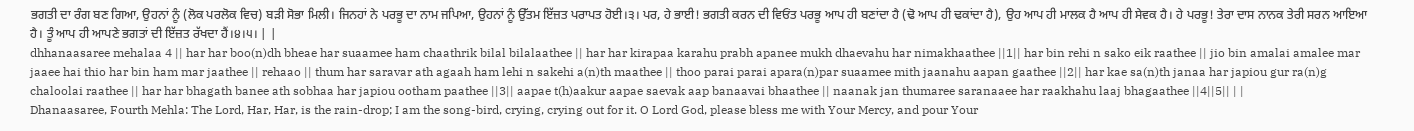ਭਗਤੀ ਦਾ ਰੰਗ ਬਣ ਗਿਆ, ਉਹਨਾਂ ਨੂੰ (ਲੋਕ ਪਰਲੋਕ ਵਿਚ) ਬੜੀ ਸੋਭਾ ਮਿਲੀ। ਜਿਨਹਾਂ ਨੇ ਪਰਭੂ ਦਾ ਨਾਮ ਜਪਿਆ, ਉਹਨਾਂ ਨੂੰ ਉੱਤਮ ਇੱਜ਼ਤ ਪਰਾਪਤ ਹੋਈ।੩। ਪਰ, ਹੇ ਭਾਈ! ਭਗਤੀ ਕਰਨ ਦੀ ਵਿਓਂਤ ਪਰਭੂ ਆਪ ਹੀ ਬਣਾਂਦਾ ਹੈ (ਢੋ ਆਪ ਹੀ ਢਕਾਂਦਾ ਹੈ), ਉਹ ਆਪ ਹੀ ਮਾਲਕ ਹੈ ਆਪ ਹੀ ਸੇਵਕ ਹੈ। ਹੇ ਪਰਭੂ! ਤੇਰਾ ਦਾਸ ਨਾਨਕ ਤੇਰੀ ਸਰਨ ਆਇਆ ਹੈ। ਤੂੰ ਆਪ ਹੀ ਆਪਣੇ ਭਗਤਾਂ ਦੀ ਇੱਜ਼ਤ ਰੱਖਦਾ ਹੈਂ।੪।੫। | |
dhhanaasaree mehalaa 4 || har har boo(n)dh bheae har suaamee ham chaathrik bilal bilalaathee || har har kirapaa karahu prabh apanee mukh dhaevahu har nimakhaathee ||1|| har bin rehi n sako eik raathee || jio bin amalai amalee mar jaaee hai thio har bin ham mar jaathee || rehaao || thum har saravar ath agaah ham lehi n sakehi a(n)th maathee || thoo parai parai apara(n)par suaamee mith jaanahu aapan gaathee ||2|| har kae sa(n)th janaa har japiou gur ra(n)g chaloolai raathee || har har bhagath banee ath sobhaa har japiou ootham paathee ||3|| aapae t(h)aakur aapae saevak aap banaavai bhaathee || naanak jan thumaree saranaaee har raakhahu laaj bhagaathee ||4||5|| | |
Dhanaasaree, Fourth Mehla: The Lord, Har, Har, is the rain-drop; I am the song-bird, crying, crying out for it. O Lord God, please bless me with Your Mercy, and pour Your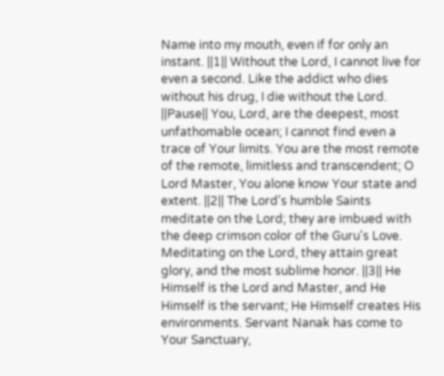Name into my mouth, even if for only an instant. ||1|| Without the Lord, I cannot live for even a second. Like the addict who dies without his drug, I die without the Lord. ||Pause|| You, Lord, are the deepest, most unfathomable ocean; I cannot find even a trace of Your limits. You are the most remote of the remote, limitless and transcendent; O Lord Master, You alone know Your state and extent. ||2|| The Lord's humble Saints meditate on the Lord; they are imbued with the deep crimson color of the Guru's Love. Meditating on the Lord, they attain great glory, and the most sublime honor. ||3|| He Himself is the Lord and Master, and He Himself is the servant; He Himself creates His environments. Servant Nanak has come to Your Sanctuary,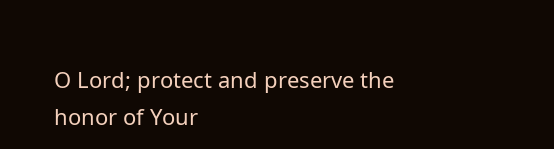O Lord; protect and preserve the honor of Your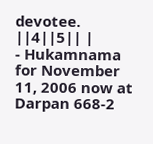devotee. ||4||5|| |
- Hukamnama for November 11, 2006 now at Darpan 668-2